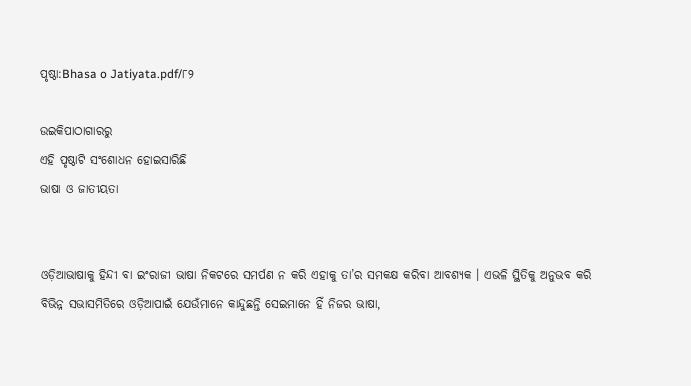ପୃଷ୍ଠା:Bhasa o Jatiyata.pdf/୮୨

ଉଇକିପାଠାଗାର‌ରୁ
ଏହି ପୃଷ୍ଠାଟି ସଂଶୋଧନ ହୋଇସାରିଛି
ଭାଷା ଓ ଜାତୀୟତା


ଓଡ଼ିଆଭାଷାକୁ ହିନ୍ଦୀ ବା ଇଂରାଜୀ ଭାଷା ନିକଟରେ ସମର୍ପଣ ନ କରି ଏହାକୁ ତା’ର ସମକକ୍ଷ କରିବା ଆବଶ୍ୟକ । ଏଭଳି ସ୍ଥିତିକୁ ଅନୁଭବ କରି ବିଭିନ୍ନ ସଭାସମିତିରେ ଓଡ଼ିଆପାଇଁ ଯେଉଁମାନେ କାନ୍ଦୁଛନ୍ତି ସେଇମାନେ ହିଁ ନିଜର ଭାଷା,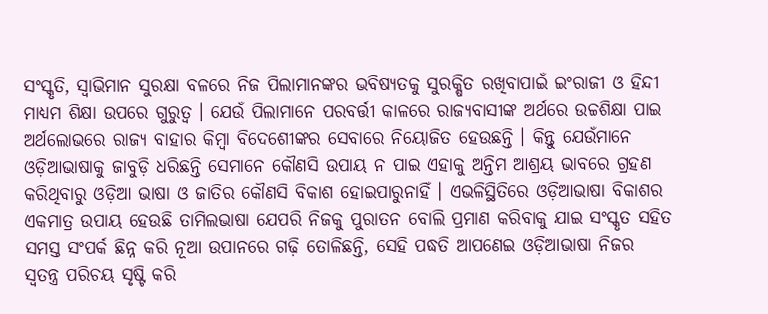ସଂସ୍କୃତି, ସ୍ୱାଭିମାନ ସୁରକ୍ଷା ବଳରେ ନିଜ ପିଲାମାନଙ୍କର ଭବିଷ୍ୟତକୁ ସୁରକ୍ଷିତ ରଖିବାପାଇଁ ଇଂରାଜୀ ଓ ହିନ୍ଦୀ ମାଧ୍ୟମ ଶିକ୍ଷା ଉପରେ ଗୁରୁତ୍ୱ । ଯେଉଁ ପିଲାମାନେ ପରବର୍ତ୍ତୀ କାଳରେ ରାଜ୍ୟବାସୀଙ୍କ ଅର୍ଥରେ ଉଚ୍ଚଶିକ୍ଷା ପାଇ ଅର୍ଥଲୋଭରେ ରାଜ୍ୟ ବାହାର କିମ୍ବା ବିଦେଶେୀଙ୍କର ସେବାରେ ନିୟୋଜିତ ହେଉଛନ୍ତି । କିନ୍ତୁ ଯେଉଁମାନେ ଓଡ଼ିଆଭାଷାକୁ ଜାବୁଡ଼ି ଧରିଛନ୍ତି ସେମାନେ କୌଣସି ଉପାୟ ନ ପାଇ ଏହାକୁ ଅନ୍ତିମ ଆଶ୍ରୟ ଭାବରେ ଗ୍ରହଣ କରିଥିବାରୁ ଓଡ଼ିଆ ଭାଷା ଓ ଜାତିର କୌଣସି ବିକାଶ ହୋଇପାରୁନାହିଁ । ଏଭଳିସ୍ଥିତିରେ ଓଡ଼ିଆଭାଷା ବିକାଶର ଏକମାତ୍ର ଉପାୟ ହେଉଛି ତାମିଲଭାଷା ଯେପରି ନିଜକୁ ପୁରାତନ ବୋଲି ପ୍ରମାଣ କରିବାକୁ ଯାଇ ସଂସ୍କୃତ ସହିତ ସମସ୍ତ ସଂପର୍କ ଛିନ୍ନ କରି ନୂଆ ଉପାନରେ ଗଢ଼ି ତୋଳିଛନ୍ତି, ସେହି ପଦ୍ଧତି ଆପଣେଇ ଓଡ଼ିଆଭାଷା ନିଜର ସ୍ୱତନ୍ତ୍ର ପରିଚୟ ସୃଷ୍ଟି କରି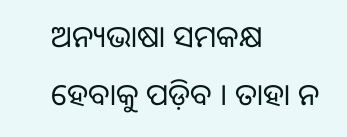ଅନ୍ୟଭାଷା ସମକକ୍ଷ ହେବାକୁ ପଡ଼ିବ । ତାହା ନ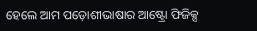ହେଲେ ଆମ ପଡ଼ୋଶୀଭାଷାର ଆଷ୍ଟ୍ରୋ ଫିଜିକ୍ସ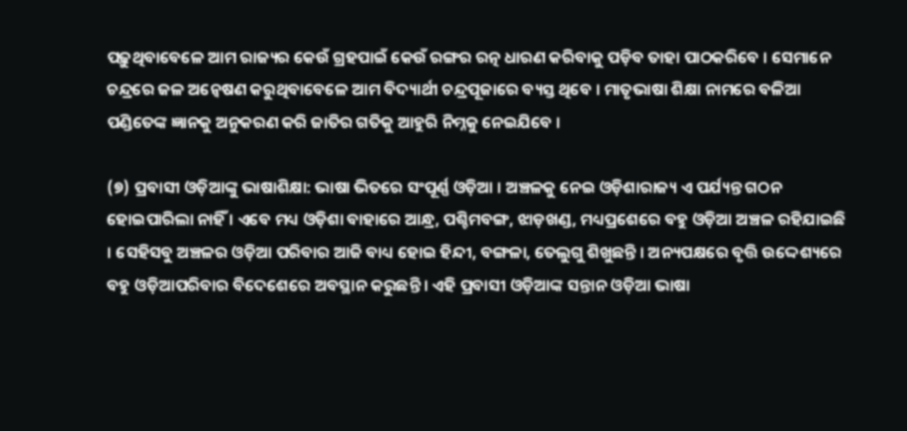ପଢ଼ୁଥିବାବେଳେ ଆମ ରାଜ୍ୟର କେଉଁ ଗ୍ରହପାଇଁ କେଉଁ ରଙ୍ଗର ରତ୍ନ ଧାରଣ କରିବାକୁ ପଡ଼ିବ ତାହା ପାଠକରିବେ । ସେମାନେ ଚନ୍ଦ୍ରରେ ଜଳ ଅନ୍ୱେଷଣ କରୁଥିବାବେଳେ ଆମ ବିଦ୍ୟାର୍ଥୀ ଚନ୍ଦ୍ରପୂଜାରେ ବ୍ୟସ୍ତ ଥିବେ । ମାତୃଭାଷା ଶିକ୍ଷା ନାମରେ ବଳିଆ ପଣ୍ଡିତେଙ୍କ ଜ୍ଞାନକୁ ଅନୁକରଣ କରି ଜାତିର ଗତିକୁ ଆହୁରି ନିମ୍ନକୁ ନେଇଯିବେ ।

(୭) ପ୍ରବାସୀ ଓଡ଼ିଆଙ୍କୁ ଭାଷାଶିକ୍ଷା: ଭାଷା ଭିତରେ ସଂପୂର୍ଣ୍ଣ ଓଡ଼ିଆ । ଅଞ୍ଚଳକୁ ନେଇ ଓଡ଼ିଶାରାଜ୍ୟ ଏ ପର୍ଯ୍ୟନ୍ତ ଗଠନ ହୋଇପାରିଲା ନାହିଁ । ଏବେ ମଧ୍ୟ ଓଡ଼ିଶା ବାହାରେ ଆନ୍ଧ୍ର, ପଶ୍ଚିମବଙ୍ଗ, ଝାଡ଼ଖଣ୍ଡ, ମଧ୍ୟପ୍ରଶେରେ ବହୁ ଓଡ଼ିଆ ଅଞ୍ଚଳ ରହିଯାଇଛି । ସେହିସବୁ ଅଞ୍ଚଳର ଓଡ଼ିଆ ପରିବାର ଆଜି ବାଧ୍ୟ ହୋଇ ହିନ୍ଦୀ, ବଙ୍ଗଳା, ତେଲୁଗୁ ଶିଖୁଛନ୍ତି । ଅନ୍ୟପକ୍ଷରେ ବୃତ୍ତି ଉଦ୍ଦେଶ୍ୟରେ ବହୁ ଓଡ଼ିଆପରିବାର ବିଦେଶେରେ ଅବସ୍ଥାନ କରୁଛନ୍ତି । ଏହି ପ୍ରବାସୀ ଓଡ଼ିଆଙ୍କ ସନ୍ତାନ ଓଡ଼ିଆ ଭାଷା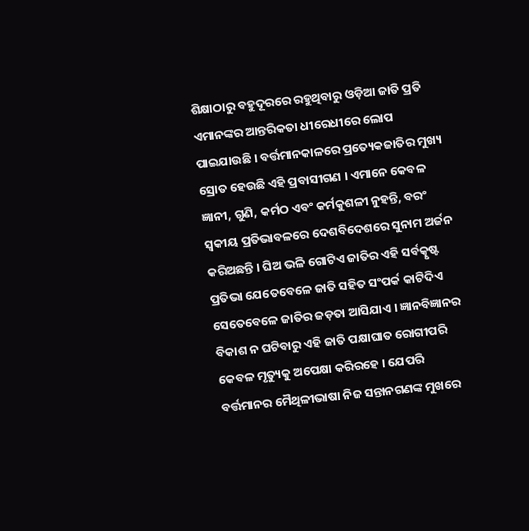ଶିକ୍ଷାଠାରୁ ବହୁଦୂରରେ ରହୁଥିବାରୁ ଓଡ଼ିଆ ଜାତି ପ୍ରତି ଏମାନଙ୍କର ଆନ୍ତରିକତା ଧୀରେଧୀରେ ଲୋପ ପାଇଯାଉଛି । ବର୍ତ୍ତମାନକାଳରେ ପ୍ରତ୍ୟେକଜାତିର ମୁଖ୍ୟ ସ୍ରୋତ ହେଉଛି ଏହି ପ୍ରବାସୀଗଣ । ଏମାନେ କେବଳ ଜ୍ଞାନୀ, ଗୁଣି, କର୍ମଠ ଏବଂ କର୍ମକୁଶଳୀ ନୁହନ୍ତି, ବରଂ ସ୍ୱକୀୟ ପ୍ରତିଭାବଳରେ ଦେଶବିଦେଶରେ ସୁନାମ ଅର୍ଜନ କରିଅଛନ୍ତି । ଘିଅ ଭଳି ଗୋଟିଏ ଜାତିର ଏହି ସ‌ର୍ବତ୍କୃଷ୍ଟ ପ୍ରତିଭା ଯେତେବେଳେ ଜାତି ସହିତ ସଂପର୍କ କାଟିଦିଏ ସେତେବେଳେ ଜାତିର ଜଡ଼ତା ଆସିଯାଏ । ଜ୍ଞାନବିଜ୍ଞାନର ବିକାଶ ନ ଘଟିବାରୁ ଏହି ଜାତି ପକ୍ଷାଘାତ ରୋଗୀପରି କେବଳ ମୃତ୍ୟୁକୁ ଅପେକ୍ଷା କରିରହେ । ଯେପରି ବର୍ତ୍ତମାନର ମୈଥିଳୀଭାଷା ନିଜ ସନ୍ତାନଗଣଙ୍କ ମୁଖରେ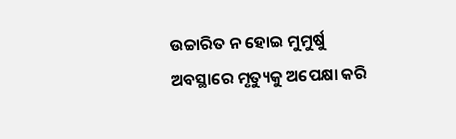ଉଚ୍ଚାରିତ ନ ହୋଇ ମୁମୁର୍ଷୁ ଅବସ୍ଥାରେ ମୃତ୍ୟୁକୁ ଅପେକ୍ଷା କରି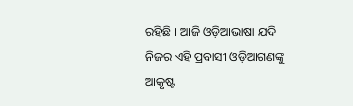ରହିଛି । ଆଜି ଓଡ଼ିଆଭାଷା ଯଦି ନିଜର ଏହି ପ୍ରବାସୀ ଓଡ଼ିଆଗଣଙ୍କୁ ଆକୃଷ୍ଟ